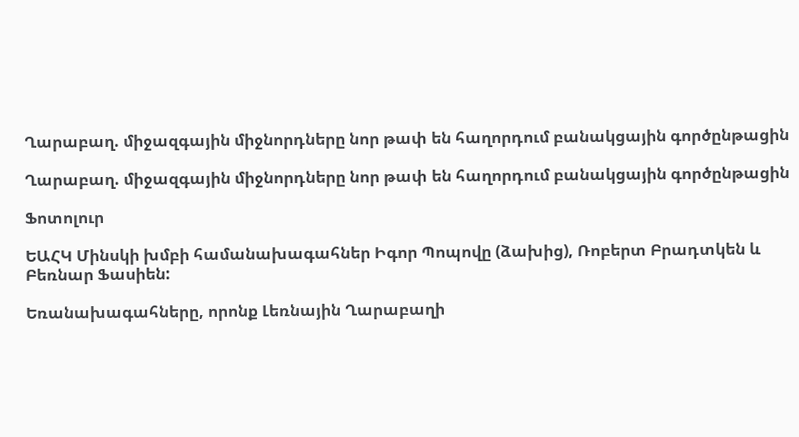Ղարաբաղ. միջազգային միջնորդները նոր թափ են հաղորդում բանակցային գործընթացին

Ղարաբաղ. միջազգային միջնորդները նոր թափ են հաղորդում բանակցային գործընթացին

Ֆոտոլուր

ԵԱՀԿ Մինսկի խմբի համանախագահներ Իգոր Պոպովը (ձախից), Ռոբերտ Բրադտկեն և Բեռնար Ֆասիեն:

Եռանախագահները, որոնք Լեռնային Ղարաբաղի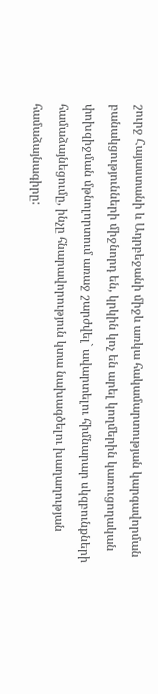շուրջ Հայաստանի և Ադրբեջանի միջև առկա հակամարտության կարգավորման բանակցությունների միջնորդ են, կրկին կոչ են արել կողմերին կառուցողական փոխզիջման մթնոլորտում առաջ շարժվել` ավարտելու հիմնարար սկզբունքների համաձայնեցումը, ինչը հնարավորություն կտա նախագծելու խաղաղության համաձայնագիրը: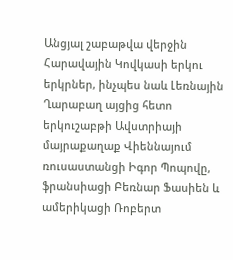Անցյալ շաբաթվա վերջին Հարավային Կովկասի երկու երկրներ, ինչպես նաև Լեռնային Ղարաբաղ այցից հետո երկուշաբթի Ավստրիայի մայրաքաղաք Վիեննայում ռուսաստանցի Իգոր Պոպովը, ֆրանսիացի Բեռնար Ֆասիեն և ամերիկացի Ռոբերտ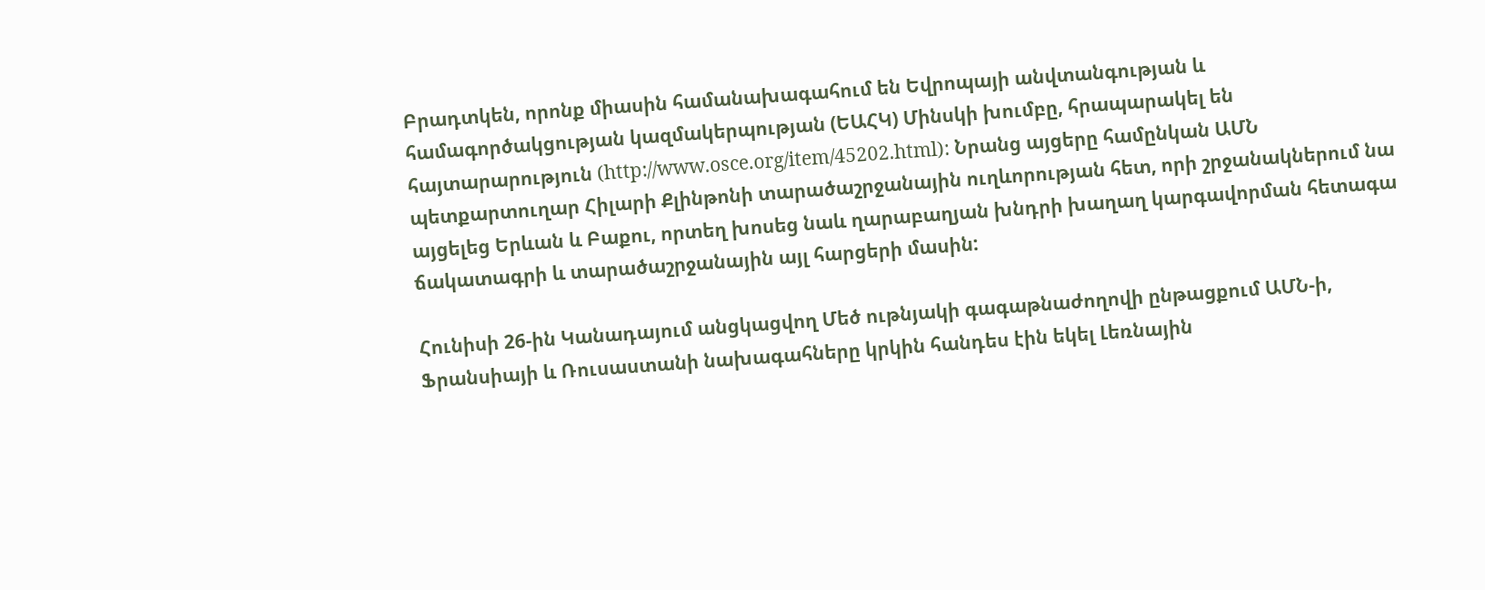Բրադտկեն, որոնք միասին համանախագահում են Եվրոպայի անվտանգության և համագործակցության կազմակերպության (ԵԱՀԿ) Մինսկի խումբը, հրապարակել են հայտարարություն (http://www.osce.org/item/45202.html): Նրանց այցերը համընկան ԱՄՆ պետքարտուղար Հիլարի Քլինթոնի տարածաշրջանային ուղևորության հետ, որի շրջանակներում նա այցելեց Երևան և Բաքու, որտեղ խոսեց նաև ղարաբաղյան խնդրի խաղաղ կարգավորման հետագա ճակատագրի և տարածաշրջանային այլ հարցերի մասին:

Հունիսի 26-ին Կանադայում անցկացվող Մեծ ութնյակի գագաթնաժողովի ընթացքում ԱՄՆ-ի, Ֆրանսիայի և Ռուսաստանի նախագահները կրկին հանդես էին եկել Լեռնային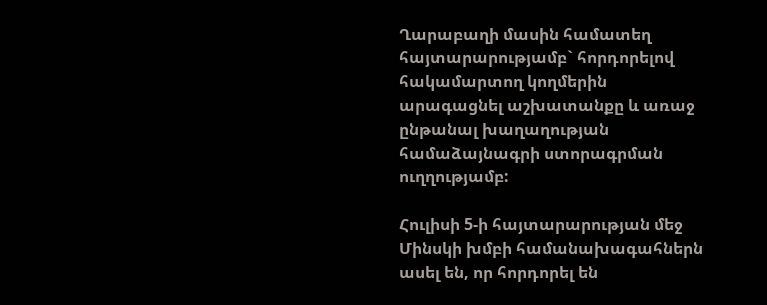Ղարաբաղի մասին համատեղ հայտարարությամբ` հորդորելով հակամարտող կողմերին արագացնել աշխատանքը և առաջ ընթանալ խաղաղության համաձայնագրի ստորագրման ուղղությամբ:

Հուլիսի 5-ի հայտարարության մեջ Մինսկի խմբի համանախագահներն ասել են, որ հորդորել են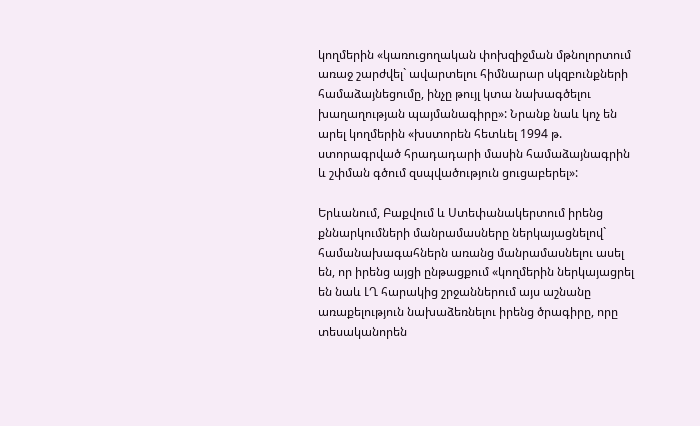կողմերին «կառուցողական փոխզիջման մթնոլորտում առաջ շարժվել` ավարտելու հիմնարար սկզբունքների համաձայնեցումը, ինչը թույլ կտա նախագծելու խաղաղության պայմանագիրը»: Նրանք նաև կոչ են արել կողմերին «խստորեն հետևել 1994 թ. ստորագրված հրադադարի մասին համաձայնագրին և շփման գծում զսպվածություն ցուցաբերել»:

Երևանում, Բաքվում և Ստեփանակերտում իրենց քննարկումների մանրամասները ներկայացնելով` համանախագահներն առանց մանրամասնելու ասել են, որ իրենց այցի ընթացքում «կողմերին ներկայացրել են նաև ԼՂ հարակից շրջաններում այս աշնանը առաքելություն նախաձեռնելու իրենց ծրագիրը, որը տեսականորեն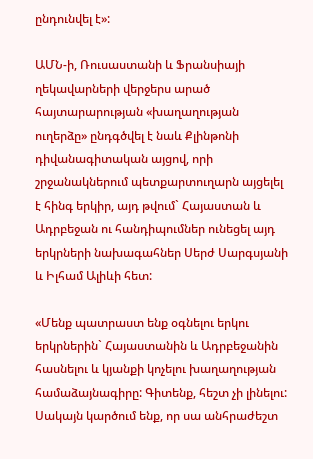ընդունվել է»:

ԱՄՆ-ի, Ռուսաստանի և Ֆրանսիայի ղեկավարների վերջերս արած հայտարարության «խաղաղության ուղերձը» ընդգծվել է նաև Քլինթոնի դիվանագիտական այցով, որի շրջանակներում պետքարտուղարն այցելել է հինգ երկիր, այդ թվում` Հայաստան և Ադրբեջան ու հանդիպումներ ունեցել այդ երկրների նախագահներ Սերժ Սարգսյանի և Իլհամ Ալիևի հետ:

«Մենք պատրաստ ենք օգնելու երկու երկրներին` Հայաստանին և Ադրբեջանին հասնելու և կյանքի կոչելու խաղաղության համաձայնագիրը: Գիտենք, հեշտ չի լինելու: Սակայն կարծում ենք, որ սա անհրաժեշտ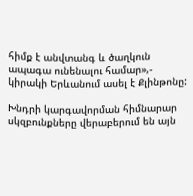հիմք է անվտանգ և ծաղկուն ապագա ունենալու համար»,- կիրակի Երևանում ասել է Քլինթոնը:

Խնդրի կարգավորման հիմնարար սկզբունքները վերաբերում են այն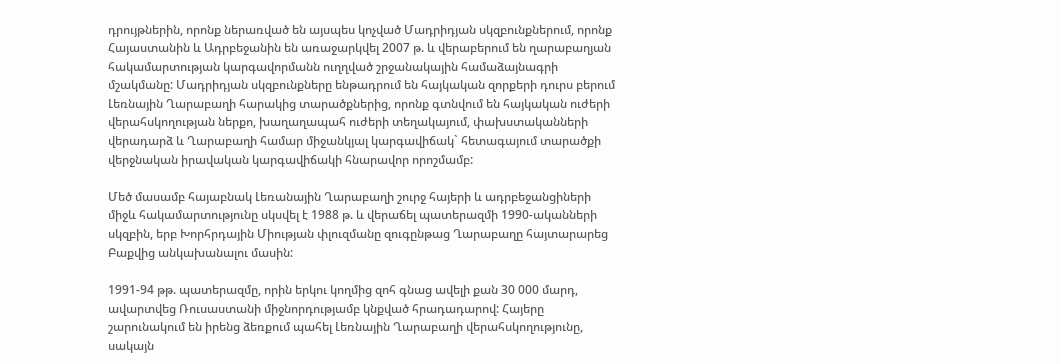դրույթներին, որոնք ներառված են այսպես կոչված Մադրիդյան սկզբունքներում, որոնք Հայաստանին և Ադրբեջանին են առաջարկվել 2007 թ. և վերաբերում են ղարաբաղյան հակամարտության կարգավորմանն ուղղված շրջանակային համաձայնագրի մշակմանը: Մադրիդյան սկզբունքները ենթադրում են հայկական զորքերի դուրս բերում Լեռնային Ղարաբաղի հարակից տարածքներից, որոնք գտնվում են հայկական ուժերի վերահսկողության ներքո, խաղաղապահ ուժերի տեղակայում, փախստականների վերադարձ և Ղարաբաղի համար միջանկյալ կարգավիճակ` հետագայում տարածքի վերջնական իրավական կարգավիճակի հնարավոր որոշմամբ:

Մեծ մասամբ հայաբնակ Լեռանային Ղարաբաղի շուրջ հայերի և ադրբեջանցիների միջև հակամարտությունը սկսվել է 1988 թ. և վերաճել պատերազմի 1990-ականների սկզբին, երբ Խորհրդային Միության փլուզմանը զուգընթաց Ղարաբաղը հայտարարեց Բաքվից անկախանալու մասին:

1991-94 թթ. պատերազմը, որին երկու կողմից զոհ գնաց ավելի քան 30 000 մարդ, ավարտվեց Ռուսաստանի միջնորդությամբ կնքված հրադադարով: Հայերը շարունակում են իրենց ձեռքում պահել Լեռնային Ղարաբաղի վերահսկողությունը, սակայն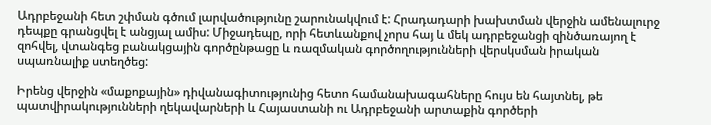Ադրբեջանի հետ շփման գծում լարվածությունը շարունակվում է: Հրադադարի խախտման վերջին ամենալուրջ դեպքը գրանցվել է անցյալ ամիս: Միջադեպը, որի հետևանքով չորս հայ և մեկ ադրբեջանցի զինծառայող է զոհվել, վտանգեց բանակցային գործընթացը և ռազմական գործողությունների վերսկսման իրական սպառնալիք ստեղծեց:

Իրենց վերջին «մաքոքային» դիվանագիտությունից հետո համանախագահները հույս են հայտնել, թե պատվիրակությունների ղեկավարների և Հայաստանի ու Ադրբեջանի արտաքին գործերի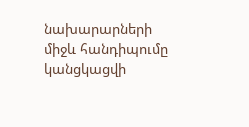նախարարների միջև հանդիպումը կանցկացվի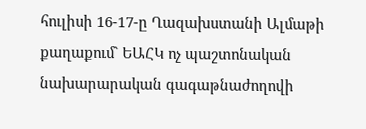հուլիսի 16-17-ը Ղազախստանի Ալմաթի քաղաքում` ԵԱՀԿ ոչ պաշտոնական նախարարական գագաթնաժողովի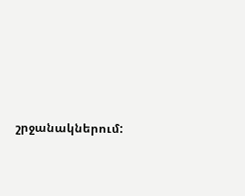շրջանակներում: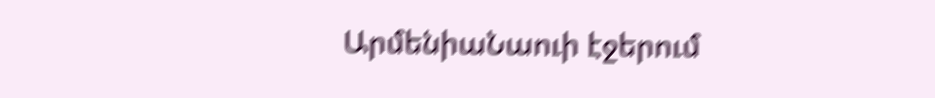ԱրմենիաՆաուի էջերում